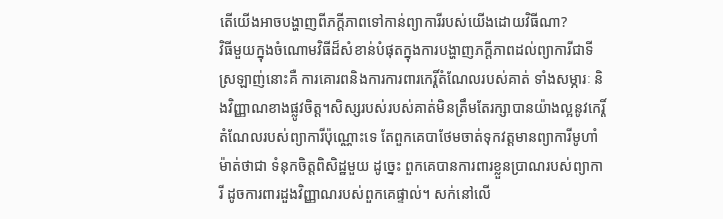តើយើងអាចបង្ហាញពីភក្តីភាពទៅកាន់ព្យាការីរបស់យើងដោយវិធីណា?
វិធីមួយក្នុងចំណោមវិធីដ៏សំខាន់បំផុតក្នុងការបង្ហាញភក្ដីភាពដល់ព្យាការីជាទីស្រឡាញ់នោះគឺ ការគោរពនិងការការពារកេរ្តិ៍តំណែលរបស់គាត់ ទាំងសម្ភារៈ និងវិញ្ញាណខាងផ្លូវចិត្ត។សិស្សរបស់របស់គាត់មិនត្រឹមតែរក្សាបានយ៉ាងល្អនូវកេរ្តិ៍តំណែលរបស់ព្យាការីប៉ុណ្ណោះទេ តែពួកគេបាថែមចាត់ទុកវត្តមានព្យាការីមូហាំម៉ាត់ថាជា ទំនុកចិត្តពិសិដ្ឋមួយ ដូច្នេះ ពួកគេបានការពារខ្លួនប្រាណរបស់ព្យាការី ដូចការពារដួងវិញ្ញាណរបស់ពួកគេផ្ទាល់។ សក់នៅលើ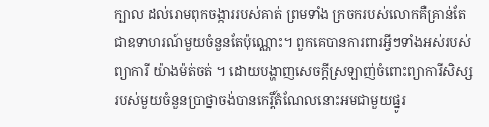ក្បាល ដល់រោមពុកចង្ការរបស់គាត់ ព្រមទាំង ក្រចករបស់លោកគឺគ្រាន់តែជាឧទាហរណ៍មួយចំនួនតែប៉ុណ្ណោះ។ ពួកគេបានការពារអ្វីៗទាំងអស់របស់ព្យាការី យ៉ាងម៉ត់ចត់ ។ ដោយបង្ហាញសេចក្តីស្រឡាញ់ចំពោះព្យាការីសិស្សរបស់មួយចំនួនប្រាថ្នាចង់បានកេរ្តិ៍តំណែលនោះអមជាមួយផ្នូរ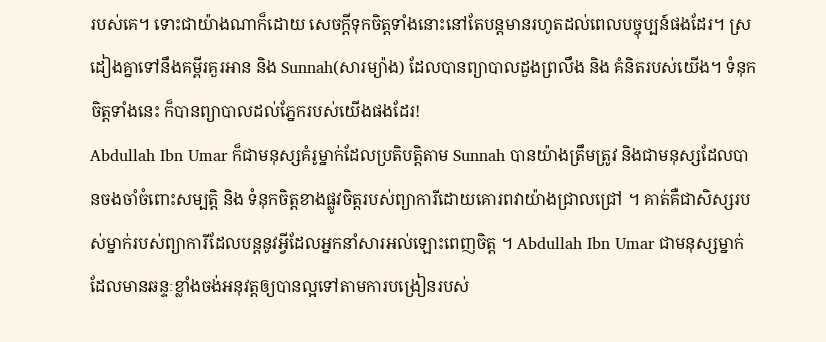របស់គេ។ ទោះជាយ៉ាងណាក៏ដោយ សេចក្តីទុកចិត្តទាំងនោះនៅតែបន្តមានរហូតដល់ពេលបច្ចុប្បន៍ផងដែរ។ ស្រដៀងគ្នាទៅនឹងគម្ពីរគួរអាន និង Sunnah(សារម្យ៉ាង) ដែលបានព្យាបាលដួងព្រលឹង និង គំនិតរបស់យើង។ ទំនុកចិត្តទាំងនេះ ក៏បានព្យាបាលដល់ភ្នែករបស់យើងផងដែរ!
Abdullah Ibn Umar ក៏ជាមនុស្សគំរូម្នាក់ដែលប្រតិបត្តិតាម Sunnah បានយ៉ាងត្រឹមត្រូវ និងជាមនុស្សដែលបានចងចាំចំពោះសម្បត្តិ និង ទំនុកចិត្តខាងផ្លូវចិត្តរបស់ព្យាការីដោយគោរពវាយ៉ាងជ្រាលជ្រៅ ។ គាត់គឺជាសិស្សរបស់ម្នាក់របស់ព្យាការីដែលបន្តនូវអ្វីដែលអ្នកនាំសារអល់ឡោះពេញចិត្ត ។ Abdullah Ibn Umar ជាមនុស្សម្នាក់ដែលមានឆន្ទៈខ្លាំងចង់អនុវត្តឲ្យបានល្អទៅតាមការបង្រៀនរបស់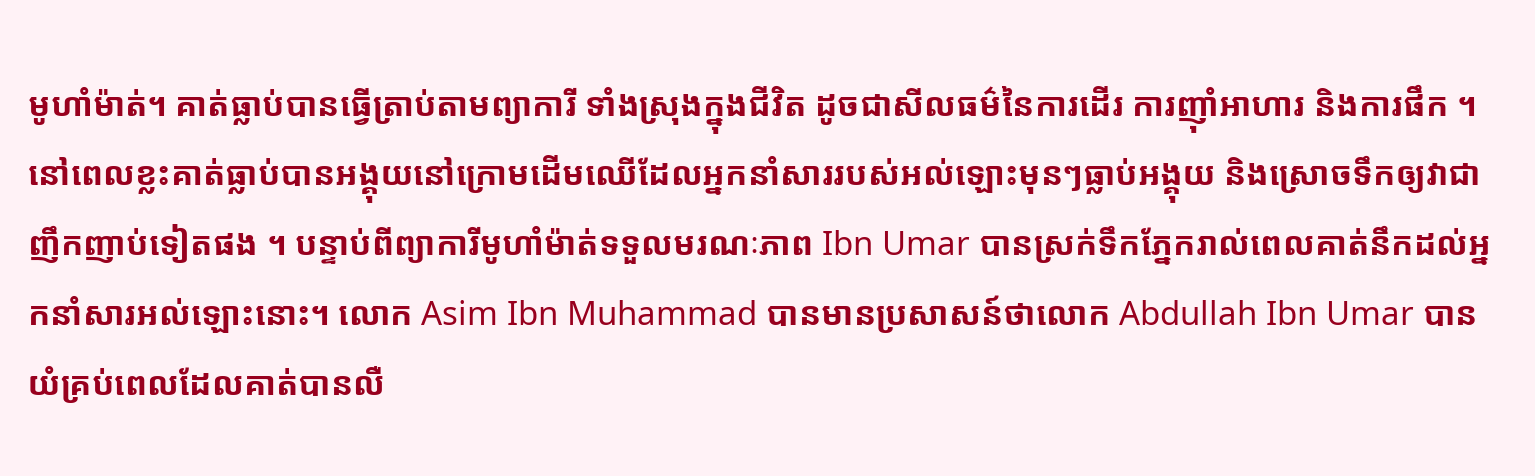មូហាំម៉ាត់។ គាត់ធ្លាប់បានធ្វើត្រាប់តាមព្យាការី ទាំងស្រុងក្នុងជីវិត ដូចជាសីលធម៌នៃការដើរ ការញ៉ាំអាហារ និងការផឹក ។ នៅពេលខ្លះគាត់ធ្លាប់បានអង្គុយនៅក្រោមដើមឈើដែលអ្នកនាំសាររបស់អល់ឡោះមុនៗធ្លាប់អង្គុយ និងស្រោចទឹកឲ្យវាជាញឹកញាប់ទៀតផង ។ បន្ទាប់ពីព្យាការីមូហាំម៉ាត់ទទួលមរណៈភាព Ibn Umar បានស្រក់ទឹកភ្នែករាល់ពេលគាត់នឹកដល់អ្នកនាំសារអល់ឡោះនោះ។ លោក Asim Ibn Muhammad បានមានប្រសាសន៍ថាលោក Abdullah Ibn Umar បានយំគ្រប់ពេលដែលគាត់បានលឺ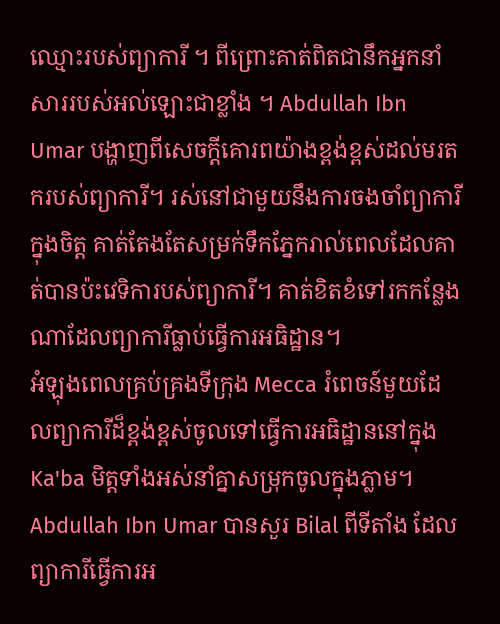ឈ្មោះរបស់ព្យាការី ។ ពីព្រោះគាត់ពិតជានឹកអ្នកនាំសាររបស់អល់ឡោះជាខ្លាំង ។ Abdullah Ibn Umar បង្ហាញពីសេចក្តីគោរពយ៉ាងខ្ពង់ខ្ពស់ដល់មរតករបស់ព្យាការី។ រស់នៅជាមួយនឹងការចងចាំព្យាការីក្នុងចិត្ត គាត់តែងតែសម្រក់ទឹកភ្នែករាល់ពេលដែលគាត់បានប៉ះវេទិការបស់ព្យាការី។ គាត់ខិតខំទៅរកកន្លែងណាដែលព្យាការីធ្លាប់ធ្វើការអធិដ្ឋាន។
អំឡុងពេលគ្រប់គ្រងទីក្រុង Mecca រំពេចន៍មួយដែលព្យាការីដ៏ខ្ពង់ខ្ពស់ចូលទៅធ្វើការអធិដ្ឋាននៅក្នុងKa'ba មិត្តទាំងអស់នាំគ្នាសម្រុកចូលក្នុងភ្លាម។ Abdullah Ibn Umar បានសួរ Bilal ពីទីតាំង ដែលព្យាការីធ្វើការអ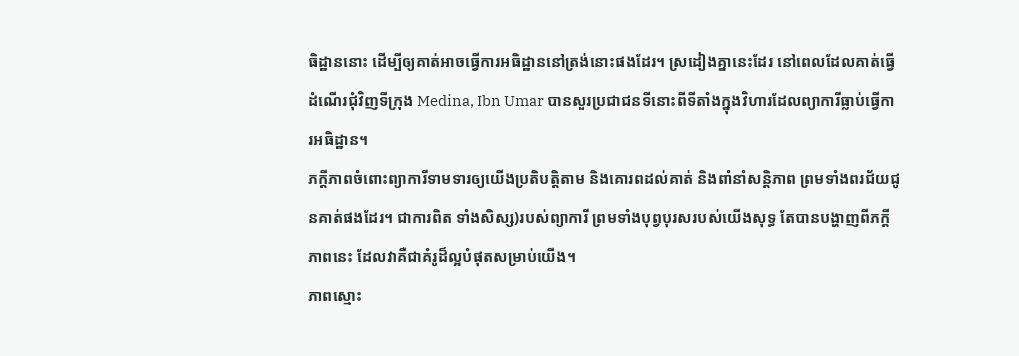ធិដ្ឋាននោះ ដើម្បីឲ្យគាត់អាចធ្វើការអធិដ្ឋាននៅត្រង់នោះផងដែរ។ ស្រដៀងគ្នានេះដែរ នៅពេលដែលគាត់ធ្វើដំណើរជុំវិញទីក្រុង Medina, Ibn Umar បានសួរប្រជាជនទីនោះពីទីតាំងក្នុងវិហារដែលព្យាការីធ្លាប់ធ្វើការអធិដ្ឋាន។
ភក្តីភាពចំពោះព្យាការីទាមទារឲ្យយើងប្រតិបត្តិតាម និងគោរពដល់គាត់ និងពាំនាំសន្តិភាព ព្រមទាំងពរជ័យជូនគាត់ផងដែរ។ ជាការពិត ទាំងសិស្ស)របស់ព្យាការី ព្រមទាំងបុព្វបុរសរបស់យើងសុទ្ធ តែបានបង្ហាញពីភក្តីភាពនេះ ដែលវាគឺជាគំរូដ៏ល្អបំផុតសម្រាប់យើង។
ភាពស្មោះ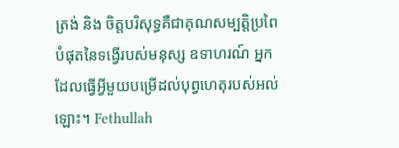ត្រង់ និង ចិត្តបរិសុទ្ធគឺជាគុណសម្បត្តិប្រពៃបំផុតនៃទង្វើរបស់មនុស្ស ឧទាហរណ៍ អ្នកដែលធ្វើអ្វីមួយបម្រើដល់បុព្វហេតុរបស់អល់ឡោះ។ Fethullah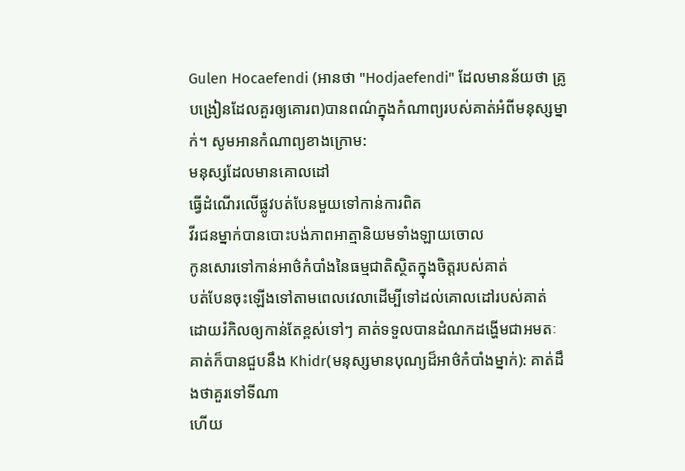Gulen Hocaefendi (អានថា "Hodjaefendi" ដែលមានន័យថា គ្រូបង្រៀនដែលគួរឲ្យគោរព)បានពណ៌ក្នុងកំណាព្យរបស់គាត់អំពីមនុស្សម្នាក់។ សូមអានកំណាព្យខាងក្រោម:
មនុស្សដែលមានគោលដៅ
ធ្វើដំណើរលើផ្លូវបត់បែនមួយទៅកាន់ការពិត
វីរជនម្នាក់បានបោះបង់ភាពអាត្មានិយមទាំងឡាយចោល
កូនសោរទៅកាន់អាថ៌កំបាំងនៃធម្មជាតិស្ថិតក្នុងចិត្តរបស់គាត់
បត់បែនចុះឡើងទៅតាមពេលវេលាដើម្បីទៅដល់គោលដៅរបស់គាត់
ដោយរំកិលឲ្យកាន់តែខ្ពស់ទៅៗ គាត់ទទួលបានដំណកដង្ហើមជាអមតៈ
គាត់ក៏បានជួបនឹង Khidr(មនុស្សមានបុណ្យដ៏អាថ៌កំបាំងម្នាក់): គាត់ដឹងថាគួរទៅទីណា
ហើយ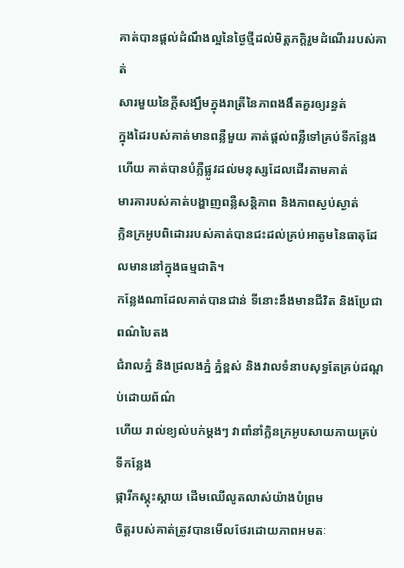គាត់បានផ្តល់ដំណឹងល្អនៃថ្ងៃថ្មីដល់មិត្តភក្តិរួមដំណើររបស់គាត់
សារមួយនៃក្តីសង្ឃឹមក្នុងរាត្រីនៃភាពងងឹតគួរឲ្យរន្ធត់
ក្នុងដៃរបស់គាត់មានពន្លឺមួយ គាត់ផ្តល់ពន្លឺទៅគ្រប់ទីកន្លែង
ហើយ គាត់បានបំភ្លឺផ្លូវដល់មនុស្សដែលដើរតាមគាត់
មារគារបស់គាត់បង្ហាញពន្លឺសន្តិភាព និងភាពស្ងប់ស្ងាត់
ក្លិនក្រអូបពិដោររបស់គាត់បានជះដល់គ្រប់អាតូមនៃធាតុដែលមាននៅក្នុងធម្មជាតិ។
កន្លែងណាដែលគាត់បានជាន់ ទីនោះនឹងមានជីវិត និងប្រែជាពណ៌បៃតង
ជំរាលភ្នំ និងជ្រលងភ្នំ ភ្នំខ្ពស់ និងវាលទំនាបសុទ្ធតែគ្រប់ដណ្តប់ដោយព័ណ៌
ហើយ រាល់ខ្យល់បក់ម្តងៗ វាពាំនាំក្លិនក្រអូបសាយភាយគ្រប់ទីកន្លែង
ផ្ការីកស្គុះស្គាយ ដើមឈើលូតលាស់យ៉ាងបំព្រម
ចិត្តរបស់គាត់ត្រូវបានមើលថែរដោយភាពអមតៈ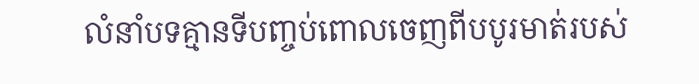លំនាំបទគ្មានទីបញ្ចប់ពោលចេញពីបបូរមាត់របស់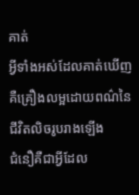គាត់
អ្វីទាំងអស់ដែលគាត់ឃើញគឺគ្រឿងលម្អដោយពណ៌នៃជីវិតលិចរូបរាងឡើង
ជំនឿគឺជាអ្វីដែល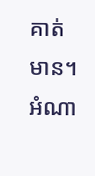គាត់មាន។
អំណា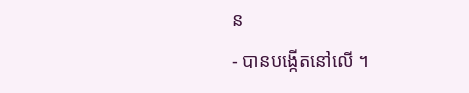ន
- បានបង្កើតនៅលើ ។